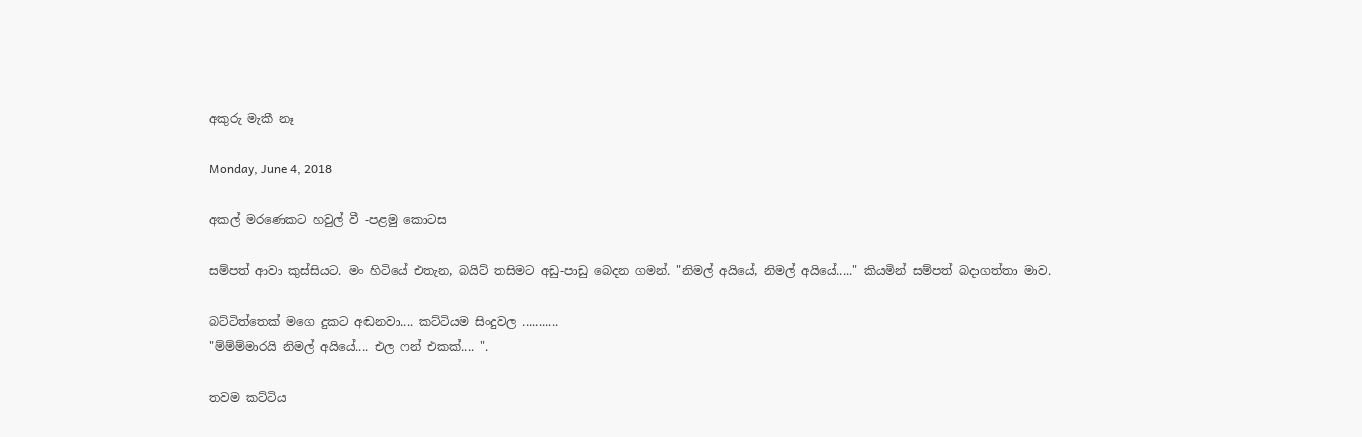අකුරු මැකී නෑ

Monday, June 4, 2018

අකල් මරණෙකට හවුල් වී -පළමු කොටස

සම්පත් ආවා කුස්සියට. මං හිටියේ එතැන, බයිට් තසිමට අඩු-පාඩු බෙදන ගමන්. "නිමල් අයියේ, නිමල් අයියේ....." කියමින් සම්පත් බදාගත්තා මාව.

බට්ටිත්තෙක් මගෙ දුකට අඬනවා.... කට්ටියම සිංදුවල ...........
"ම්ම්ම්මාරයි නිමල් අයියේ.... එල ෆන් එකක්.... ".

තවම කට්ටිය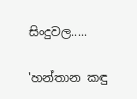සිංදුවල.....

'හන්තාන කඳු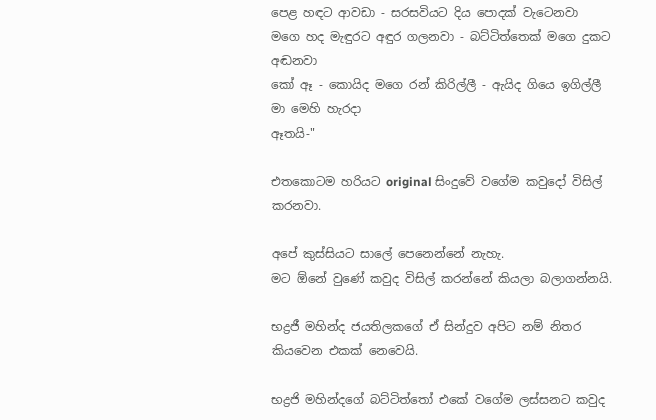පෙළ හඳට ආවඩා - සරසවියට දිය පොදක් වැටෙනවා
මගෙ හද මැඳුරට අඳුර ගලනවා - බට්ටිත්තෙක් මගෙ දුකට අඬනවා
කෝ ඈ - කොයිද මගෙ රන් කිරිල්ලී - ඇයිද ගියෙ ඉගිල්ලී
මා මෙහි හැරදා
ඈතයි-"

එතකොටම හරියට original සිංදුවේ වගේම කවුදෝ විසිල් කරනවා.

අපේ කුස්සියට සාලේ පෙනෙන්නේ නැහැ.
මට ඕනේ වුණේ කවුද විසිල් කරන්නේ කියලා බලාගන්නයි.

භද්‍රජී මහින්ද ජයතිලකගේ ඒ සින්දුව අපිට නම් නිතර කියවෙන එකක් නෙවෙයි.

භද්‍රජි මහින්දගේ බට්ටිත්තෝ එකේ වගේම ලස්සනට කවුද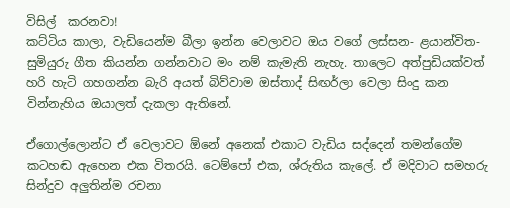විසිල්  කරනවා!
කට්ටිය කාලා, වැඩියෙන්ම බීලා ඉන්න වෙලාවට ඔය වගේ ලස්සන- ළයාන්විත- සුමියුරු ගීත කියන්න ගන්නවාට මං නම් කැමැති නැහැ. තාලෙට අත්පුඩියක්වත් හරි හැටි ගහගන්න බැරි අයත් බිව්වාම ඔස්තාද් සිඟර්ලා වෙලා සිංදු කන වින්නැහිය ඔයාලත් දැකලා ඇතිනේ.

ඒගොල්ලොන්ට ඒ වෙලාවට ඕනේ අනෙක් එකාට වැඩිය සද්දෙන් තමන්ගේම කටහඬ ඇහෙන එක විතරයි. ටෙම්පෝ එක, ශ්රුතිය කැලේ. ඒ මදිවාට සමහරු සින්දුව අලුතින්ම රචනා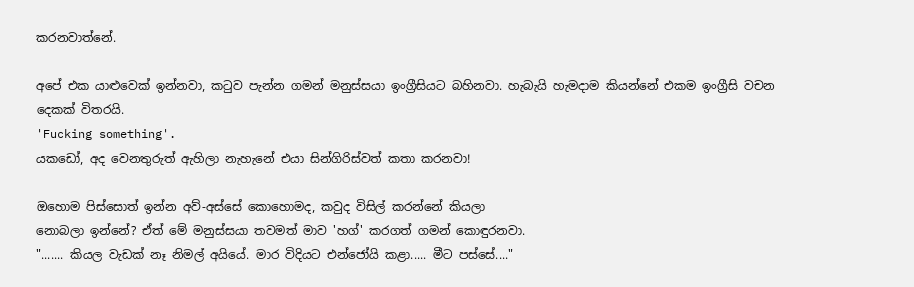කරනවාත්නේ.

අපේ එක යාළුවෙක් ඉන්නවා, කටුව පැන්න ගමන් මනුස්සයා ඉංග්‍රීසියට බහිනවා. හැබැයි හැමදාම කියන්නේ එකම ඉංග්‍රීසි වචන දෙකක් විතරයි.
'Fucking something'.
යකඩෝ, අද වෙනතුරුත් ඇහිලා නැහැනේ එයා සින්ගිරිස්වත් කතා කරනවා!

ඔහොම පිස්සොත් ඉන්න අව්-අස්සේ කොහොමද, කවුද විසිල් කරන්නේ කියලා
නොබලා ඉන්නේ? ඒත් මේ මනුස්සයා තවමත් මාව 'හග්' කරගත් ගමන් කොඳුරනවා.
"....... කියල වැඩක් නෑ නිමල් අයියේ. මාර විදියට එන්ජෝයි කළා..... මීට පස්සේ...."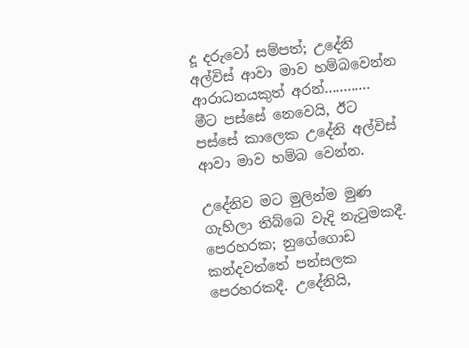දූ දරුවෝ සම්පත්; උදේනි අල්විස් ආවා මාව හම්බවෙන්න ආරාධනයකුත් අරන්............
මීට පස්සේ නෙවෙයි, ඊට පස්සේ කාලෙක උදේනි අල්විස් ආවා මාව හම්බ වෙන්න.

උදේනිව මට මුලින්ම මුණ ගැහිලා තිබ්බෙ වැදි නැටුමකදී. පෙරහරක; නුගේගොඩ කන්දවත්තේ පන්සලක පෙරහරකදී. උදේනියි,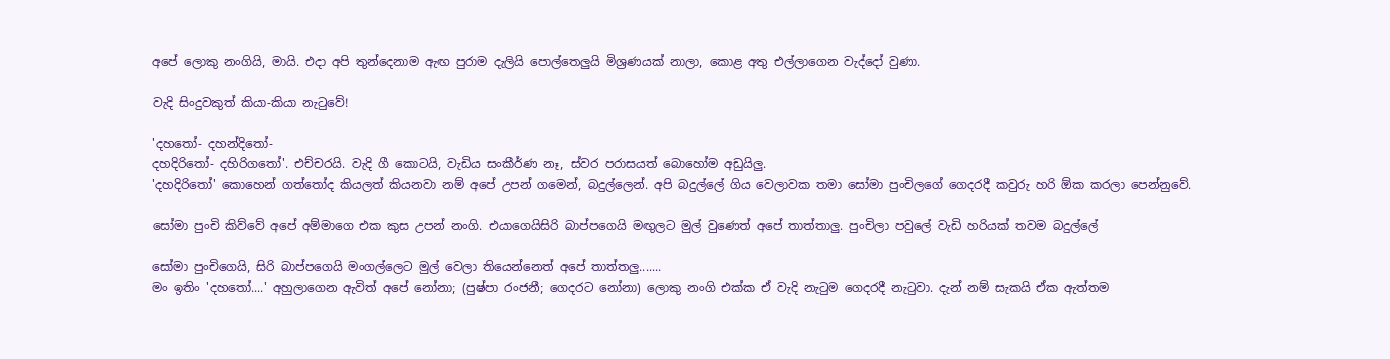අපේ ලොකු නංගියි, මායි. එදා අපි තුන්දෙනාම ඇඟ පුරාම දැලියි පොල්තෙලුයි මිශ්‍රණයක් නාලා, කොළ අතු එල්ලාගෙන වැද්දෝ වුණා.

වැදි සිංදුවකුත් කියා-කියා නැටුවේ!

'දහතෝ- දහන්දිතෝ-
දහදිරිතෝ- දහිරිගතෝ'. එච්චරයි. වැදි ගී කොටයි, වැඩිය සංකීර්ණ නෑ, ස්වර පරාසයත් බොහෝම අඩුයිලු.
'දහදිරිතෝ' කොහෙන් ගත්තෝද කියලත් කියනවා නම් අපේ උපන් ගමෙන්, බදුල්ලෙන්. අපි බදුල්ලේ ගිය වෙලාවක තමා සෝමා පුංචිලගේ ගෙදරදී කවුරු හරි ඕක කරලා පෙන්නුවේ.

සෝමා පුංචි කිව්වේ අපේ අම්මාගෙ එක කුස උපන් නංගි. එයාගෙයිසිරි බාප්පගෙයි මඟුලට මුල් වුණෙත් අපේ තාත්තාලු. පුංචිලා පවුලේ වැඩි හරියක් තවම බදුල්ලේ

සෝමා පුංචිගෙයි, සිරි බාප්පගෙයි මංගල්ලෙට මුල් වෙලා තියෙන්නෙත් අපේ තාත්තලු.......
මං ඉතිං 'දහතෝ....' අහුලාගෙන ඇවිත් අපේ නෝනා; (පුෂ්පා රංජනී; ගෙදරට නෝනා) ලොකු නංගි එක්ක ඒ වැදි නැටුම ගෙදරදී නැටුවා. දැන් නම් සැකයි ඒක ඇත්තම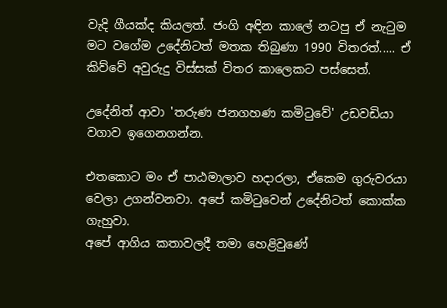වැදි ගීයක්ද කියලත්. ජංගි අඳින කාලේ නටපු ඒ නැටුම මට වගේම උදේනිටත් මතක තිබුණා 1990 විතරත්..... ඒ කිව්වේ අවුරුදු විස්සක් විතර කාලෙකට පස්සෙත්.

උදේනිත් ආවා 'තරුණ ජනගහණ කමිටුවේ' උඩවඩියා වගාව ඉගෙනගන්න.

එතකොට මං ඒ පාඨමාලාව හදාරලා, ඒකෙම ගුරුවරයා වෙලා උගන්වනවා. අපේ කමිටුවෙන් උදේනිටත් කොක්ක ගැහුවා.
අපේ ආගිය කතාවලදී තමා හෙළිවුණේ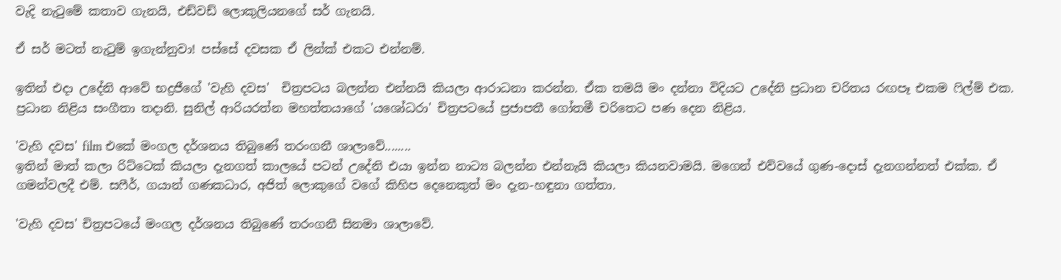වැදි නැටුමේ කතාව ගැනයි, එඩ්වඩ් ලොකුලියනගේ සර් ගැනයි.

ඒ සර් මටත් නැටුම් ඉගැන්නුවා! පස්සේ දවසක ඒ ලින්ක් එකට එන්නම්.

ඉතින් එදා උදේනි ආවේ භද්‍රජීගේ 'වැහි දවස'  චිත්‍රපටය බලන්න එන්නයි කියලා ආරාධනා කරන්න. ඒක තමයි මං දන්නා විදියට උදේනි ප්‍රධාන චරිතය රඟපෑ එකම ෆිල්ම් එක. ප්‍රධාන නිළිය සංගීතා තදානි. සුනිල් ආරියරත්න මහත්තයාගේ 'යශෝධරා' චිත්‍රපටයේ ප්‍රජාපතී ගෝතමී චරිතෙට පණ දෙන නිළිය.

'වැහි දවස' film එකේ මංගල දර්ශනය තිබුණේ තරංගනී ශාලාවේ........
ඉතින් මාත් කලා රිට්ටෙක් කියලා දැනගත් කාලයේ පටන් උදේනි එයා ඉන්න නාට්‍ය බලන්න එන්නැයි කියලා කියනවාමයි. මගෙන් එව්වයේ ගුණ-දොස් දැනගන්නත් එක්ක. ඒ ගමන්වලදී එම්. සෆීර්, ගයාන් ගණකධාර, අජිත් ලොකුගේ වගේ කිහිප දෙනෙකුත් මං දැන-හඳුනා ගත්තා.

'වැහි දවස' චිත්‍රපටයේ මංගල දර්ශනය තිබුණේ තරංගනී සිනමා ශාලාවේ.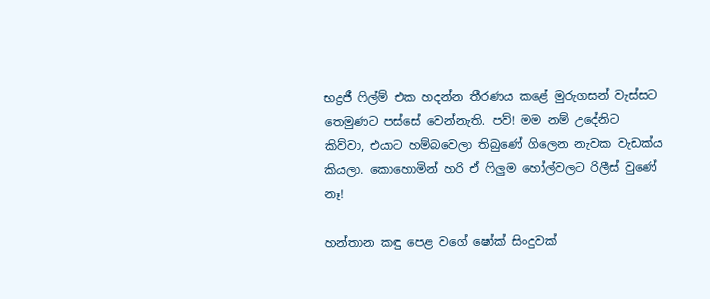භද්‍රජී ෆිල්ම් එක හදන්න තීරණය කළේ මුරුගසන් වැස්සට තෙමුණට පස්සේ වෙන්නැති. පව්! මම නම් උදේනිට කිව්වා, එයාට හම්බවෙලා තිබුණේ ගිලෙන නැවක වැඩක්ය කියලා. කොහොමින් හරි ඒ ෆිලුම හෝල්වලට රිලීස් වුණේ නෑ!

හන්තාන කඳු පෙළ වගේ ෂෝක් සිංදුවක්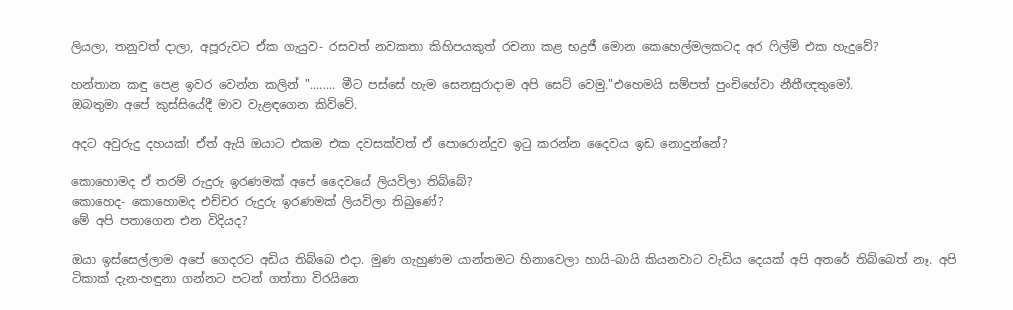ලියලා, තනුවත් දාලා, අපූරුවට ඒක ගැයුව- රසවත් නවකතා කිහිපයකුත් රචනා කළ භද්‍රජී මොන කෙහෙල්මලකටද අර ෆිල්ම් එක හැදුවේ?

හන්තාන කඳු පෙළ ඉවර වෙන්න කලින් "........ මීට පස්සේ හැම සෙනසුරාදාම අපි සෙට් වෙමු."එහෙමයි සම්පත් පුංචිහේවා නීතීඥතුමෝ.
ඔබතුමා අපේ කුස්සියේදී මාව වැළඳගෙන කිව්වේ.

අදට අවුරුදු දහයක්! ඒත් ඇයි ඔයාට එකම එක දවසක්වත් ඒ පොරොන්දුව ඉටු කරන්න දෛවය ඉඩ නොදුන්නේ?

කොහොමද ඒ තරම් රුදුරු ඉරණමක් අපේ දෛවයේ ලියවිලා තිබ්බේ?
කොහෙද- කොහොමද එච්චර රුදුරු ඉරණමක් ලියවිලා තිබුණේ?
මේ අපි පතාගෙන එන විදියද?

ඔයා ඉස්සෙල්ලාම අපේ ගෙදරට අඩිය තිබ්බෙ එදා. මුණ ගැහුණම යාන්තමට හිනාවෙලා හායි-බායි කියනවාට වැඩිය දෙයක් අපි අතරේ තිබ්බෙත් නෑ. අපි ටිකාක් දැන-හඳුනා ගන්නට පටන් ගත්තා විරයිනෙ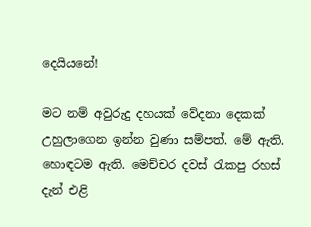දෙයියනේ!

මට නම් අවුරුදු දහයක් වේදනා දෙකක් උහුලාගෙන ඉන්න වුණා සම්පත්. මේ ඇති. හොඳටම ඇති. මෙච්චර දවස් රැකපු රහස් දැන් එළි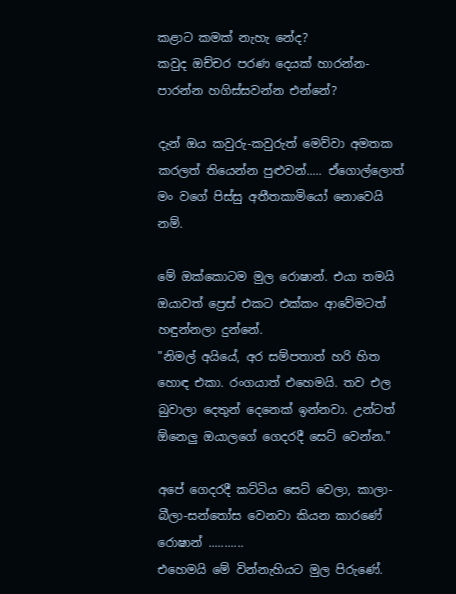කළාට කමක් නැහැ නේද?
කවුද ඔච්චර පරණ දෙයක් හාරන්න-පාරන්න හගිස්සවන්න එන්නේ?

දැන් ඔය කවුරු-කවුරුත් මෙව්වා අමතක කරලත් තියෙන්න පුළුවන්..... ඒගොල්ලොත් මං වගේ පිස්සු අතීතකාමියෝ නොවෙයි නම්.

මේ ඔක්කොටම මුල රොෂාන්. එයා තමයි ඔයාවත් ප්‍රෙස් එකට එක්කං ආවේමටත් හඳුන්නලා දුන්නේ.
"නිමල් අයියේ, අර සම්පතාත් හරි හිත හොඳ එකා. රංගයාත් එහෙමයි. තව එල බුවාලා දෙතුන් දෙනෙක් ඉන්නවා. උන්ටත් ඕනෙලු ඔයාලගේ ගෙදරදී සෙට් වෙන්න."

අපේ ගෙදරදී කට්ටිය සෙට් වෙලා, කාලා-බීලා-සන්තෝස වෙනවා කියන කාරණේ රොෂාන් ...........
එහෙමයි මේ වින්නැහියට මුල පිරුණේ.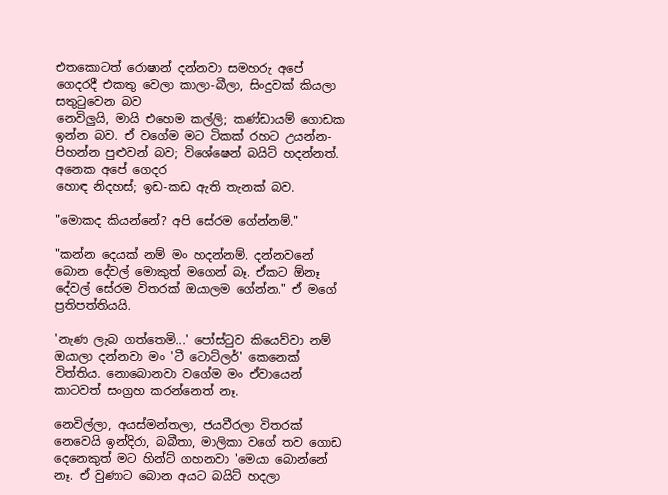එතකොටත් රොෂාන් දන්නවා සමහරු අපේ ගෙදරදී එකතු වෙලා කාලා-බීලා, සිංදුවක් කියලා සතුටුවෙන බව
නෙවිලුයි, මායි එහෙම කල්ලි; කණ්ඩායම් ගොඩක ඉන්න බව. ඒ වගේම මට ටිකක් රහට උයන්න-පිහන්න පුළුවන් බව; විශේෂෙන් බයිට් හදන්නත්. අනෙක අපේ ගෙදර
හොඳ නිදහස්; ඉඩ-කඩ ඇති තැනක් බව.

"මොකද කියන්නේ? අපි සේරම ගේන්නම්."

"කන්න දෙයක් නම් මං හදන්නම්. දන්නවනේ බොන දේවල් මොකුත් මගෙන් බෑ. ඒකට ඕනෑ දේවල් සේරම විතරක් ඔයාලම ගේන්න." ඒ මගේ ප්‍රතිපත්තියයි.

'නැණ ලැබ ගත්තෙමි...' පෝස්ටුව කියෙව්වා නම් ඔයාලා දන්නවා මං 'ටී ටොට්ලර්' කෙනෙක් විත්තිය. නොබොනවා වගේම මං ඒවායෙන් කාටවත් සංග්‍රහ කරන්නෙත් නෑ.

නෙවිල්ලා, අයස්මන්තලා, ජයවීරලා විතරක් නෙවෙයි ඉන්දිරා, බබීතා, මාලිකා වගේ තව ගොඩ දෙනෙකුත් මට හින්ට් ගහනවා 'මෙයා බොන්නේ නෑ. ඒ වුණාට බොන අයට බයිට් හදලා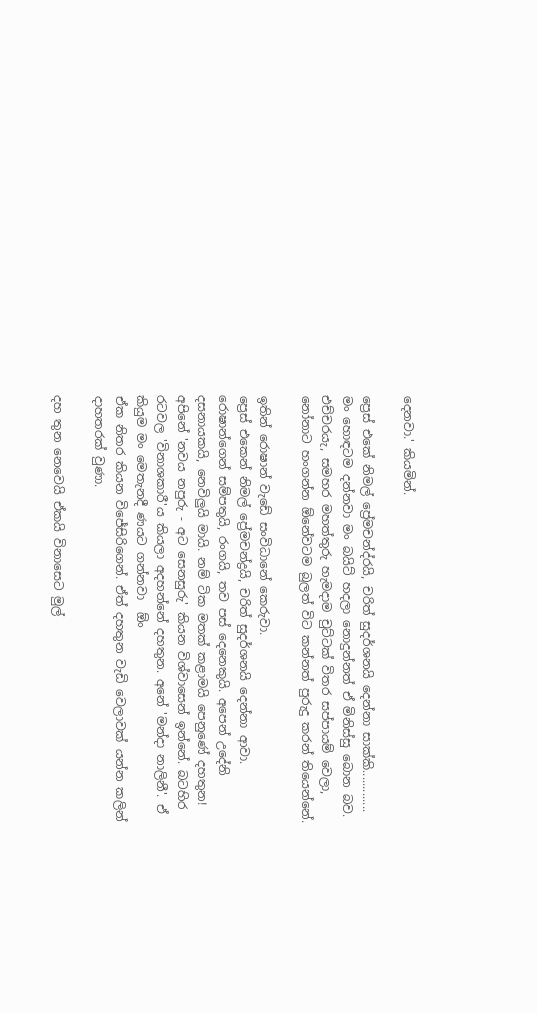දෙනවා.' කියමින්.

ප්‍රෙස් එකේ නිමල් ප්‍රේමචන්ද්රයි, චරිත් සුදර්ශනයි දෙන්නා සාක්කි.............
මං හොඳටම දන්නවා මං බයිට් හදලා නොදුන්නත් ඒ මිනිස්සු බොන බව.
එච්චරයැ, සමහර මහත්තුරු හැමදාම චුට්ටක් විතර සප්පායම් වෙලා, නෝනාට හංගන්න ඕනේවටම බුලත් විට කන්නත් පුරුදු කරන් තියෙන්නේ.

ඉතින් රොෂාන් වැඩේ සංවිධානේ කෙරුවා.
ප්‍රෙස් එකෙන් නිමල් ප්‍රේමචන්ද්‍රයි, චරිත් සුදර්ශනයි දෙන්නා ආවා.
රොෂාන්ගෙන් සම්පතුයි, රංගයි, තව පස් දෙනෙකුයි. අපෙන් උදේනි දසනායකයි, නෙවිලුයි මායි. නම් ටික මතක් කළාමයි පෙනුණේ දහතුන! අපිනේ 'නවය නපුරු - අට සෙනසුරු' කියන විශ්වාසෙන් ඉන්නේ. බටහිර රටවල 'විනාශකාරී'ය කියලා අදහන්නේ දහතුන. අනේ 'මන්දා නාලිනී'. ඒ කියුම මං මෙතැනදී ණයට ගන්නවා  ඕං
ඒක නිතර කියන විජේසිරිගෙන්. ඒත් දහතුන වැඩි වෙලාවක් යන්න කලින් දාහතරක් වුණා.

දහ තුන නෙවෙයි ඒකයි විනාසෙට මුල්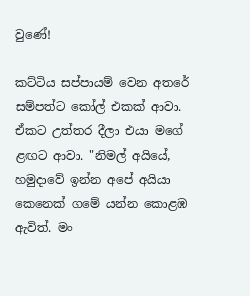වුණේ!

කට්ටිය සප්පායම් වෙන අතරේ සම්පත්ට කෝල් එකක් ආවා. ඒකට උත්තර දීලා එයා මගේ ළඟට ආවා. "නිමල් අයියේ, හමුදාවේ ඉන්න අපේ අයියා කෙනෙක් ගමේ යන්න කොළඹ ඇවිත්. මං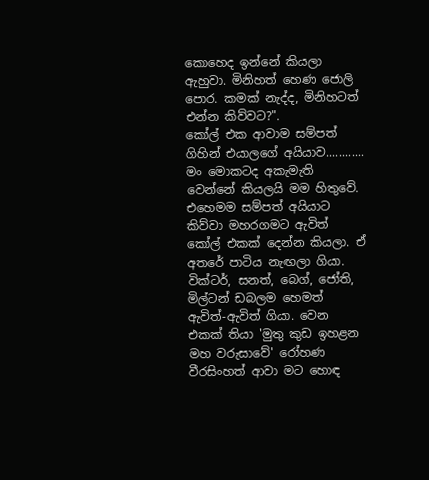කොහෙද ඉන්නේ කියලා ඇහුවා. මිනිහත් හෙණ ජොලි පොර. කමක් නැද්ද, මිනිහටත් එන්න කිව්වට?".
කෝල් එක ආවාම සම්පත් ගිහින් එයාලගේ අයියාව............
මං මොකටද අකැමැති වෙන්නේ කියලයි මම හිතුවේ. එහෙමම සම්පත් අයියාට කිව්වා මහරගමට ඇවිත් කෝල් එකක් දෙන්න කියලා. ඒ අතරේ පාටිය නැඟලා ගියා. වික්ටර්, සනත්, බෙග්, ජෝති, මිල්ටන් ඩබලම හෙමත් ඇවිත්-ඇවිත් ගියා. වෙන එකක් තියා 'මුතු කුඩ ඉහළන මහ වරුසාවේ' රෝහණ වීරසිංහත් ආවා මට හොඳ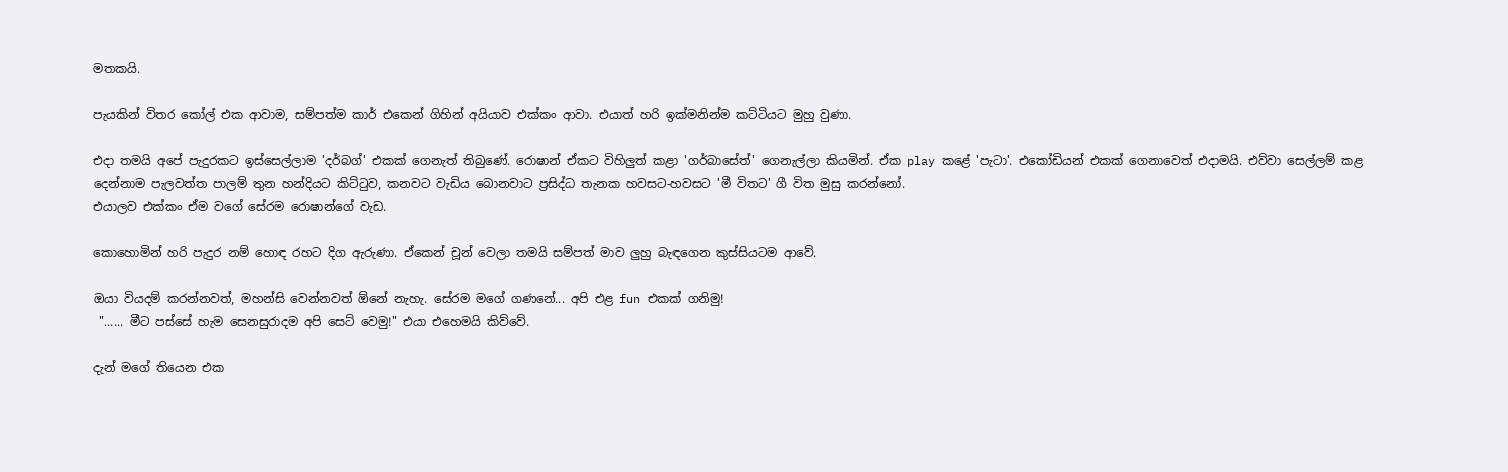මතකයි.

පැයකින් විතර කෝල් එක ආවාම, සම්පත්ම කාර් එකෙන් ගිහින් අයියාව එක්කං ආවා. එයාත් හරි ඉක්මනින්ම කට්ටියට මුහු වුණා.

එදා තමයි අපේ පැදුරකට ඉස්සෙල්ලාම 'දර්බග්' එකක් ගෙනැත් තිබුණේ. රොෂාන් ඒකට විහිලුත් කළා 'ගර්බාසේත්' ගෙනැල්ලා කියමින්. ඒක play කළේ 'පැටා'. එකෝඩියන් එකක් ගෙනාවෙත් එදාමයි. එව්වා සෙල්ලම් කළ දෙන්නාම පැලවත්ත පාලම් තුන හන්දියට කිට්ටුව, කනවට වැඩිය බොනවාට ප්‍රසිද්ධ තැනක හවසට-හවසට 'මී විතට' ගී විත මුසු කරන්නෝ.
එයාලව එක්කං ඒම වගේ සේරම රොෂාන්ගේ වැඩ.

කොහොමින් හරි පැදුර නම් හොඳ රහට දිග ඇරුණා. ඒකෙන් චූන් වෙලා තමයි සම්පත් මාව ලුහු බැඳගෙන කුස්සියටම ආවේ.

ඔයා වියදම් කරන්නවත්, මහන්සි වෙන්නවත් ඕනේ නැහැ. සේරම මගේ ගණනේ... අපි එළ fun එකක් ගනිමු!
 "...... මීට පස්සේ හැම සෙනසුරාදම අපි සෙට් වෙමු!" එයා එහෙමයි කිව්වේ.

දැන් මගේ තියෙන එක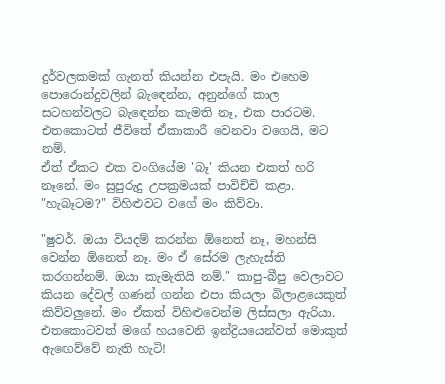දුර්වලකමක් ගැනත් කියන්න එපැයි. මං එහෙම පොරොන්දුවලින් බැඳෙන්න, අනුන්ගේ කාල සටහන්වලට බැඳෙන්න කැමති නෑ, එක පාරටම.
එතකොටත් ජීවිතේ ඒකාකාරී වෙනවා වගෙයි, මට නම්.
ඒත් ඒකට එක වංගියේම 'බෑ' කියන එකත් හරි නෑනේ. මං සුපුරුදු උපක්‍රමයක් පාවිච්චි කළා. "හැබෑටම?" විහිළුවට වගේ මං කිව්වා.

"ෂුවර්. ඔයා වියදම් කරන්න ඕනෙත් නෑ, මහන්සි වෙන්න ඕනෙත් නෑ. මං ඒ සේරම ලැහැස්ති කරගන්නම්. ඔයා කැමැතියි නම්." කාපු-බීපු වෙලාවට කියන දේවල් ගණන් ගන්න එපා කියලා බිලාළයෙකුත් කිව්වලුනේ. මං ඒකත් විහිළුවෙන්ම ලිස්සලා ඇරියා. එතකොටවත් මගේ හයවෙනි ඉන්ද්‍රියයෙන්වත් මොකුත් ඇඟෙව්වේ නැති හැටි!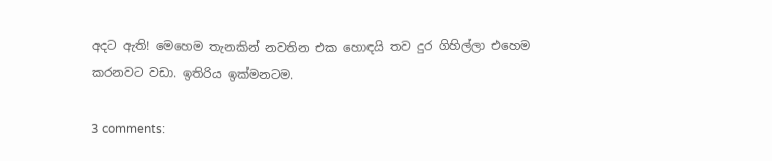අදට ඇති! මෙහෙම තැනකින් නවතින එක හොඳයි තව දුර ගිහිල්ලා එහෙම කරනවට වඩා. ඉතිරිය ඉක්මනටම.

3 comments: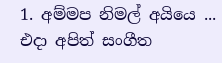1. අම්මප නිමල් අයියෙ ... එදා අපිත් සංගීත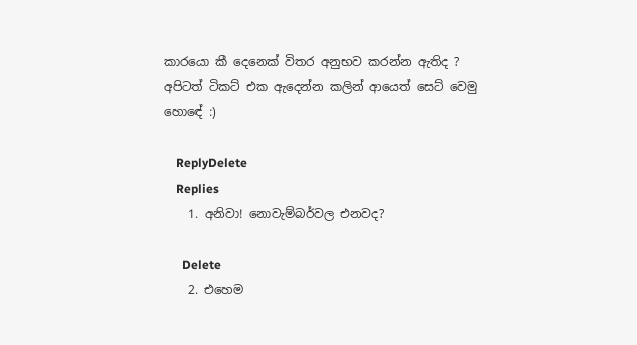කාරයො කී දෙනෙක් විතර අනුභව කරන්න ඇතිද ? අපිටත් ටිකට් එක ඇදෙන්න කලින් ආයෙත් සෙට් වෙමු හොඳේ :)

    ReplyDelete
    Replies
    1. අනිවා! නොවැම්බර්වල එනවද?

      Delete
    2. එහෙම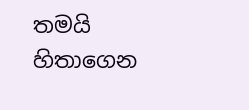තමයි හිතාගෙන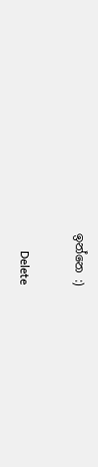ඉන්නෙ :)

      Delete